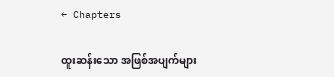← Chapters

ထူးဆန်းသော အဖြစ်အပျက်များ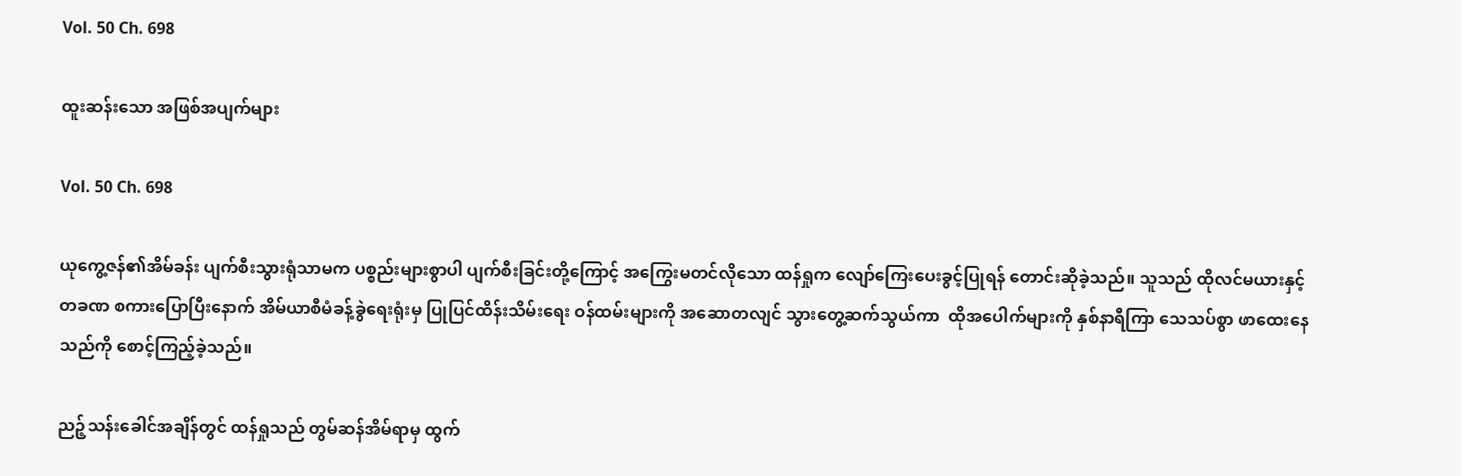Vol. 50 Ch. 698

ထူးဆန်းသော အဖြစ်အပျက်များ

Vol. 50 Ch. 698

ယုကွေ့ဇန်၏အိမ်ခန်း ပျက်စီးသွားရုံသာမက ပစ္စည်းများစွာပါ ပျက်စီးခြင်းတို့ကြောင့် အကြွေးမတင်လိုသော ထန်ရှုက လျော်ကြေးပေးခွင့်ပြုရန် တောင်းဆိုခဲ့သည်။ သူသည် ထိုလင်မယားနှင့် တခဏ စကားပြောပြီးနောက် အိမ်ယာစီမံခန့်ခွဲရေးရုံးမှ ပြုပြင်ထိန်းသိမ်းရေး ဝန်ထမ်းများကို အဆောတလျင် သွားတွေ့ဆက်သွယ်ကာ  ထိုအပေါက်များကို နှစ်နာရီကြာ သေသပ်စွာ ဖာထေးနေသည်ကို စောင့်ကြည့်ခဲ့သည်။

ညဉ့်သန်းခေါင်အချိန်တွင် ထန်ရှုသည် တွမ်ဆန်အိမ်ရာမှ ထွက်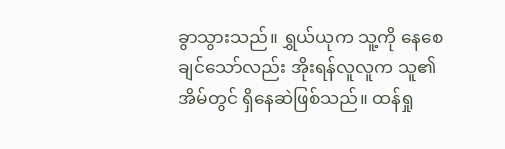ခွာသွားသည်။ ရွှယ်ယုက သူ့ကို နေစေချင်သော်လည်း အိုးရန်လူလူက သူ၏အိမ်တွင် ရှိနေဆဲဖြစ်သည်။ ထန်ရှု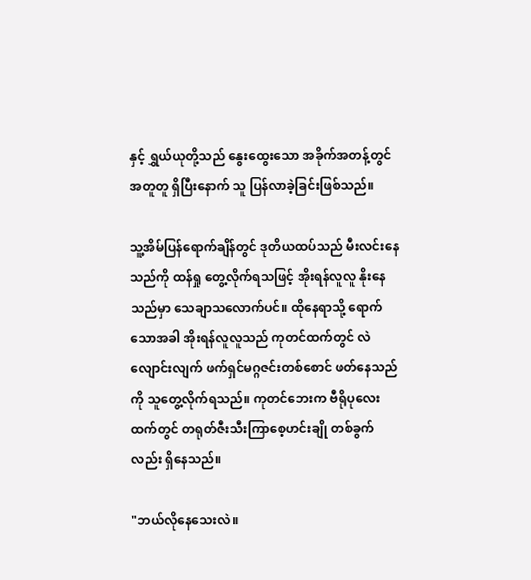နှင့် ရွှယ်ယုတို့သည် နွေးထွေးသော အခိုက်အတန့်တွင် အတူတူ ရှိပြီးနောက် သူ ပြန်လာခဲ့ခြင်းဖြစ်သည်။

သူ့အိမ်ပြန်ရောက်ချိန်တွင် ဒုတိယထပ်သည် မီးလင်းနေသည်ကို ထန်ရှု တွေ့လိုက်ရသဖြင့် အိုးရန်လူလူ နိုးနေသည်မှာ သေချာသလောက်ပင်။ ထိုနေရာသို့ ရောက်သောအခါ အိုးရန်လူလူသည် ကုတင်ထက်တွင် လဲလျောင်းလျက် ဖက်ရှင်မဂ္ဂဇင်းတစ်စောင် ဖတ်နေသည်ကို သူတွေ့လိုက်ရသည်။ ကုတင်ဘေးက ဗီရိုပုလေးထက်တွင် တရုတ်ဇီးသီးကြာစေ့ဟင်းချို တစ်ခွက်လည်း ရှိနေသည်။

"ဘယ်လိုနေသေးလဲ။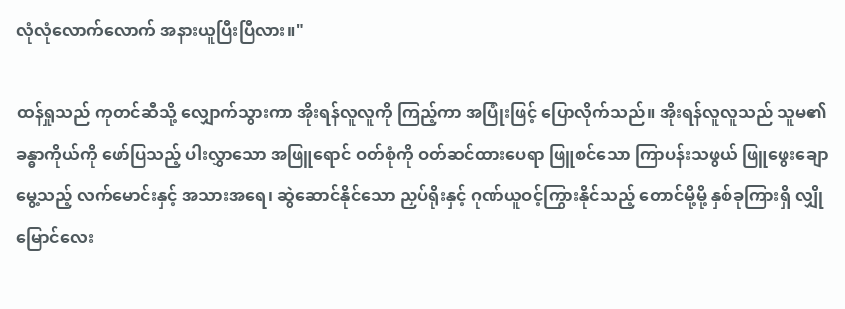လုံလုံလောက်လောက် အနားယူပြီးပြီလား။"

ထန်ရှုသည် ကုတင်ဆီသို့ လျှောက်သွားကာ အိုးရန်လူလူကို ကြည့်ကာ အပြုံးဖြင့် ပြောလိုက်သည်။ အိုးရန်လူလူသည် သူမ၏ခန္ဓာကိုယ်ကို ဖော်ပြသည့် ပါးလွှာသော အဖြူရောင် ဝတ်စုံကို ဝတ်ဆင်ထားပေရာ ဖြူစင်သော ကြာပန်းသဖွယ် ဖြူဖွေးချောမွေ့သည့် လက်မောင်းနှင့် အသားအရေ၊ ဆွဲဆောင်နိုင်သော ညှပ်ရိုးနှင့် ဂုဏ်ယူဝင့်ကြွားနိုင်သည့် တောင်မို့မို့ နှစ်ခုကြားရှိ လျှိုမြောင်လေး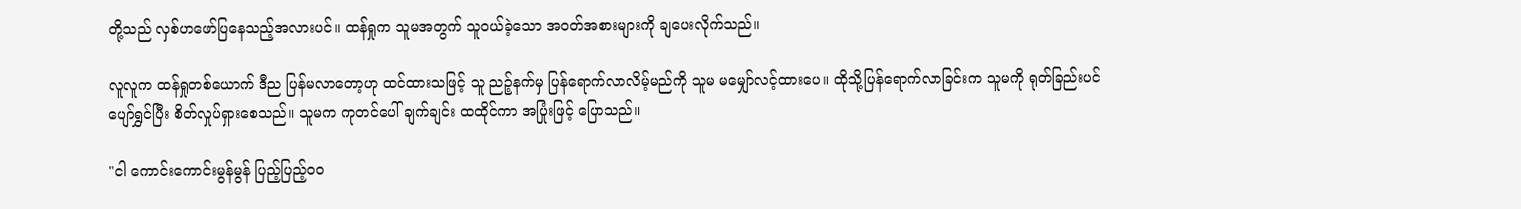တို့သည် လှစ်ဟဖော်ပြနေသည့်အလားပင်။ ထန်ရှုက သူမအတွက် သူဝယ်ခဲ့သော အဝတ်အစားများကို ချပေးလိုက်သည်။

လူလူက ထန်ရှုတစ်ယောက် ဒီည ပြန်မလာတော့ဟု ထင်ထားသဖြင့် သူ ညဉ့်နက်မှ ပြန်ရောက်လာလိမ့်မည်ကို သူမ မမျှော်လင့်ထားပေ။ ထိုသို့ပြန်ရောက်လာခြင်းက သူမကို ရုတ်ခြည်းပင် ပျော်ရွှင်ပြီး စိတ်လှုပ်ရှားစေသည်။ သူမက ကုတင်ပေါ် ချက်ချင်း ထထိုင်ကာ အပြုံးဖြင့် ပြောသည်။

"ငါ ကောင်းကောင်းမွန်မွန် ပြည့်ပြည့်၀၀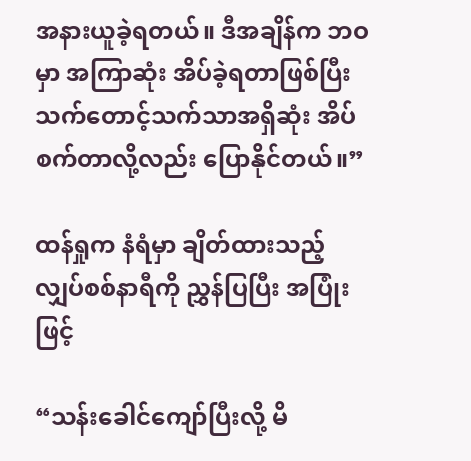အနားယူခဲ့ရတယ်။ ဒီအချိန်က ဘဝမှာ အကြာဆုံး အိပ်ခဲ့ရတာဖြစ်ပြီး သက်တောင့်သက်သာအရှိဆုံး အိပ်စက်တာလို့လည်း ပြောနိုင်တယ်။”

ထန်ရှုက နံရံမှာ ချိတ်ထားသည့် လျှပ်စစ်နာရီကို ညွှန်ပြပြီး အပြုံးဖြင့်

“သန်းခေါင်ကျော်ပြီးလို့ မိ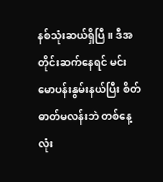နစ်သုံးဆယ်ရှိပြီ။ ဒီအတိုင်းဆက်နေရင် မင်း မောပန်းနွမ်းနယ်ပြီး စိတ်ဓာတ်မလန်းဘဲ တစ်နေ့လုံး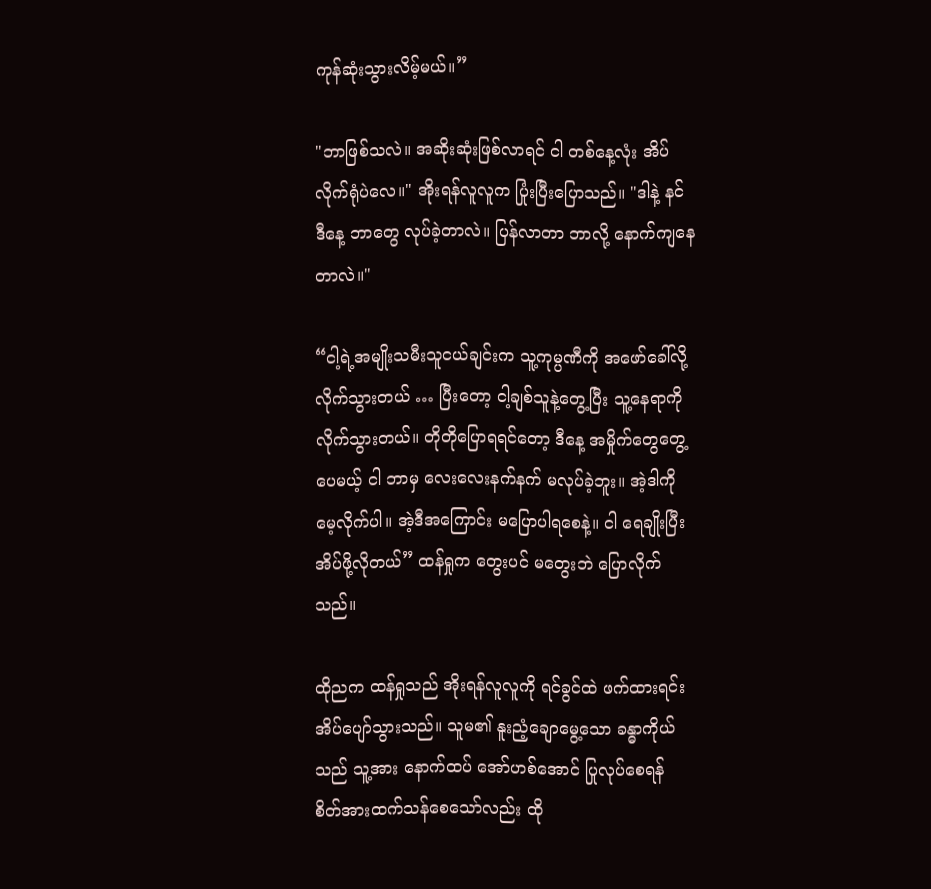ကုန်ဆုံးသွားလိမ့်မယ်။”

"ဘာဖြစ်သလဲ။ အဆိုးဆုံးဖြစ်လာရင် ငါ တစ်နေ့လုံး အိပ်လိုက်ရုံပဲလေ။" အိုးရန်လူလူက ပြုံးပြီးပြောသည်။ "ဒါနဲ့ နင် ဒီနေ့ ဘာတွေ လုပ်ခဲ့တာလဲ။ ပြန်လာတာ ဘာလို့ နောက်ကျနေတာလဲ။"

“ငါ့ရဲ့အမျိုးသမီးသူငယ်ချင်းက သူ့ကုမ္ပဏီကို အဖော်ခေါ်လို့ လိုက်သွားတယ် … ပြီးတော့ ငါ့ချစ်သူနဲ့တွေ့ပြီး သူ့နေရာကို လိုက်သွားတယ်။ တိုတိုပြောရရင်တော့ ဒီနေ့ အမှိုက်တွေတွေ့ပေမယ့် ငါ ဘာမှ လေးလေးနက်နက် မလုပ်ခဲ့ဘူး။ အဲ့ဒါကို မေ့လိုက်ပါ။ အဲ့ဒီအကြောင်း မပြောပါရစေနဲ့။ ငါ ရေချိုးပြီး အိပ်ဖို့လိုတယ်” ထန်ရှုက တွေးပင် မတွေးဘဲ ပြောလိုက်သည်။

ထိုညက ထန်ရှုသည် အိုးရန်လူလူကို ရင်ခွင်ထဲ ဖက်ထားရင်း အိပ်ပျော်သွားသည်။ သူမ၏ နူးညံ့ချောမွေ့သော ခန္ဓာကိုယ်သည် သူ့အား နောက်ထပ် အော်ဟစ်အောင် ပြုလုပ်စေရန် စိတ်အားထက်သန်စေသော်လည်း ထို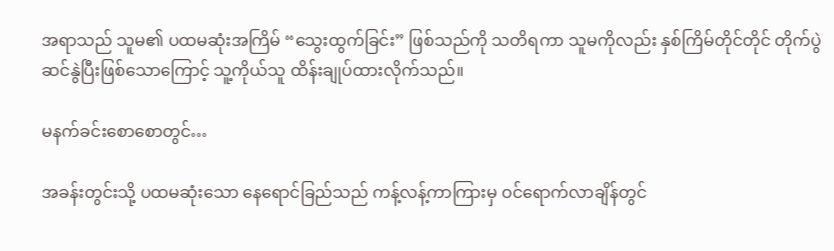အရာသည် သူမ၏ ပထမဆုံးအကြိမ် “သွေးထွက်ခြင်း” ဖြစ်သည်ကို သတိရကာ သူမကိုလည်း နှစ်ကြိမ်တိုင်တိုင် တိုက်ပွဲဆင်နွဲပြီးဖြစ်သောကြောင့် သူ့ကိုယ်သူ ထိန်းချုပ်ထားလိုက်သည်။

မနက်ခင်းစောစောတွင်…

အခန်းတွင်းသို့ ပထမဆုံးသော နေရောင်ခြည်သည် ကန့်လန့်ကာကြားမှ ဝင်ရောက်လာချိန်တွင်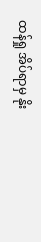ထန်ရှု အိပ်ရာမှ နိုး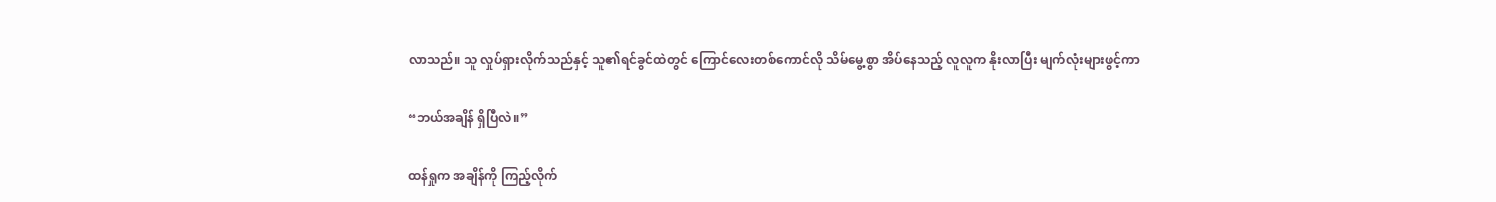လာသည်။ သူ လှုပ်ရှားလိုက်သည်နှင့် သူ၏ရင်ခွင်ထဲတွင် ကြောင်လေးတစ်ကောင်လို သိမ်မွေ့စွာ အိပ်နေသည့် လူလူက နိုးလာပြီး မျက်လုံးများဖွင့်ကာ

“ဘယ်အချိန် ရှိပြီလဲ။”

ထန်ရှုက အချိန်ကို ကြည့်လိုက်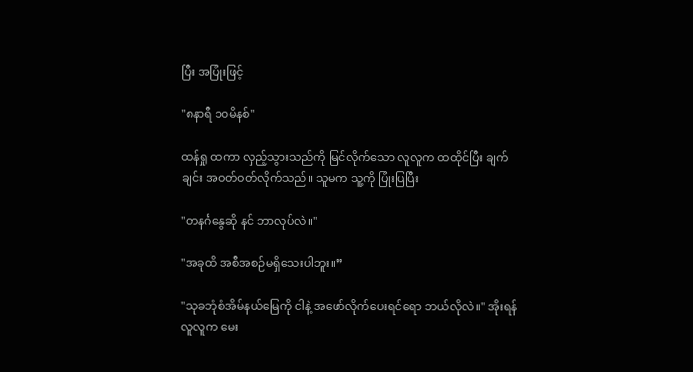ပြီး အပြုံးဖြင့်

"၈နာရီ ၁၀မိနစ်"

ထန်ရှု ထကာ လှည့်သွားသည်ကို မြင်လိုက်သော လူလူက ထထိုင်ပြီး ချက်ချင်း အဝတ်ဝတ်လိုက်သည်။ သူမက သူ့ကို ပြုံးပြပြီး

"တနင်္ဂနွေဆို နင် ဘာလုပ်လဲ။"

"အခုထိ အစီအစဉ်မရှိသေးပါဘူး။”

"သုခဘုံစံအိမ်နယ်မြေကို ငါနဲ့ အဖော်လိုက်ပေးရင်ရော ဘယ်လိုလဲ။" အိုးရန်လူလူက မေး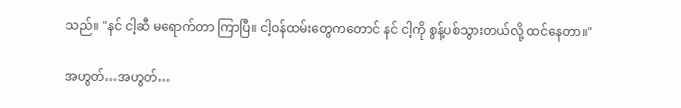သည်။ "နင် ငါ့ဆီ မရောက်တာ ကြာပြီ။ ငါ့ဝန်ထမ်းတွေကတောင် နင် ငါ့ကို စွန့်ပစ်သွားတယ်လို့ ထင်နေတာ။"

အဟွတ်…အဟွတ်…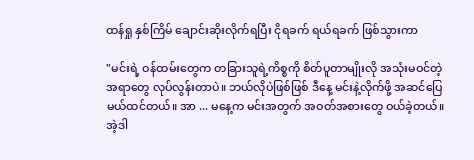ထန်ရှု နှစ်ကြိမ် ချောင်းဆိုးလိုက်ရပြီး ငိုရခက် ရယ်ရခက် ဖြစ်သွားကာ

"မင်းရဲ့ ဝန်ထမ်းတွေက တခြားသူရဲ့ကိစ္စကို စိတ်ပူတာမျိုးလို အသုံးမဝင်တဲ့အရာတွေ လုပ်လွန်းတာပဲ။ ဘယ်လိုပဲဖြစ်ဖြစ် ဒီနေ့ မင်းနဲ့လိုက်ဖို့ အဆင်ပြေမယ်ထင်တယ်။ အာ ... မနေ့က မင်းအတွက် အဝတ်အစားတွေ ဝယ်ခဲ့တယ်။ အဲ့ဒါ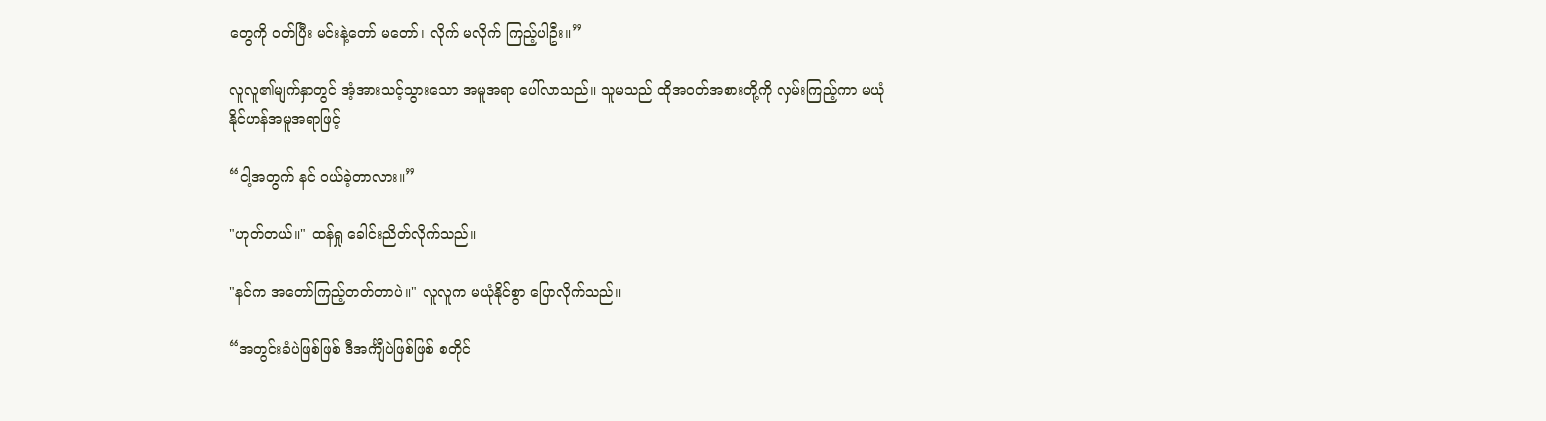တွေကို ဝတ်ပြီး မင်းနဲ့တော် မတော်၊ လိုက် မလိုက် ကြည့်ပါဦး။”

လူလူ၏မျက်နှာတွင် အံ့အားသင့်သွားသော အမူအရာ ပေါ်လာသည်။ သူမသည် ထိုအဝတ်အစားတို့ကို လှမ်းကြည့်ကာ မယုံနိုင်ဟန်အမူအရာဖြင့်

“ငါ့အတွက် နင် ဝယ်ခဲ့တာလား။”

"ဟုတ်တယ်။" ထန်ရှု ခေါင်းညိတ်လိုက်သည်။

"နင်က အတော်ကြည့်တတ်တာပဲ။" လူလူက မယုံနိုင်စွာ ပြောလိုက်သည်။

“အတွင်းခံပဲဖြစ်ဖြစ် ဒီအင်္ကျီပဲဖြစ်ဖြစ် စတိုင်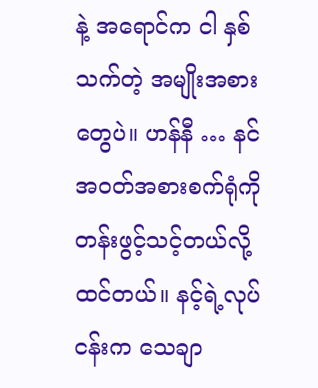နဲ့ အရောင်က ငါ နှစ်သက်တဲ့ အမျိုးအစားတွေပဲ။ ဟန်နီ … နင် အဝတ်အစားစက်ရုံကို တန်းဖွင့်သင့်တယ်လို့ ထင်တယ်။ နင့်ရဲ့လုပ်ငန်းက သေချာ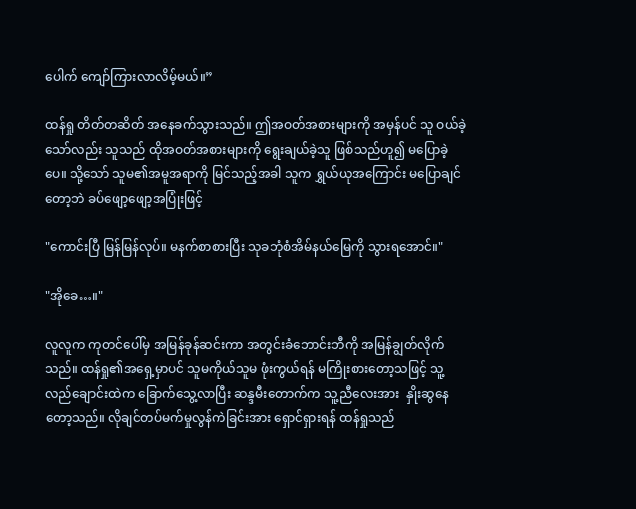ပေါက် ကျော်ကြားလာလိမ့်မယ်။”

ထန်ရှု တိတ်တဆိတ် အနေခက်သွားသည်။ ဤအဝတ်အစားများကို အမှန်ပင် သူ ဝယ်ခဲ့သော်လည်း သူသည် ထိုအဝတ်အစားများကို ရွေးချယ်ခဲ့သူ ဖြစ်သည်ဟူ၍ မပြောခဲ့ပေ။ သို့သော် သူမ၏အမူအရာကို မြင်သည့်အခါ သူက ရွှယ်ယုအကြောင်း မပြောချင်တော့ဘဲ ခပ်ဖျော့ဖျော့အပြုံးဖြင့်

"ကောင်းပြီ မြန်မြန်လုပ်။ မနက်စာစားပြီး သုခဘုံစံအိမ်နယ်မြေကို သွားရအောင်။"

"အိုခေ…။"

လူလူက ကုတင်ပေါ်မှ အမြန်ခုန်ဆင်းကာ အတွင်းခံဘောင်းဘီကို အမြန်ချွတ်လိုက်သည်။ ထန်ရှု၏အရှေ့မှာပင် သူမကိုယ်သူမ ဖုံးကွယ်ရန် မကြိုးစားတော့သဖြင့် သူ့လည်ချောင်းထဲက ခြောက်သွေ့လာပြီး ဆန္ဒမီးတောက်က သူ့ညီလေးအား  နှိုးဆွနေတော့သည်။ လိုချင်တပ်မက်မှုလွန်ကဲခြင်းအား ရှောင်ရှားရန် ထန်ရှုသည်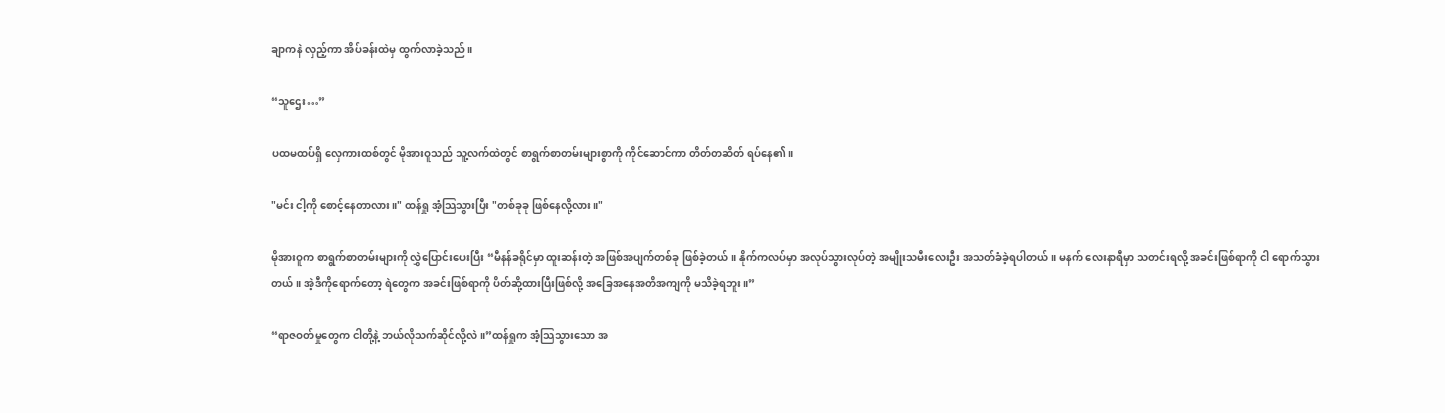ချာကနဲ လှည့်ကာ အိပ်ခန်းထဲမှ ထွက်လာခဲ့သည်။

“သူဌေး…”

ပထမထပ်ရှိ လှေကားထစ်တွင် မိုအားဝူသည် သူ့လက်ထဲတွင် စာရွက်စာတမ်းများစွာကို ကိုင်ဆောင်ကာ တိတ်တဆိတ် ရပ်နေ၏။

"မင်း ငါ့ကို စောင့်နေတာလား။" ထန်ရှု အံ့သြသွားပြီး "တစ်ခုခု ဖြစ်နေလို့လား။"

မိုအားဝူက စာရွက်စာတမ်းများကို လွှဲပြောင်းပေးပြီး “မီနန်ခရိုင်မှာ ထူးဆန်းတဲ့ အဖြစ်အပျက်တစ်ခု ဖြစ်ခဲ့တယ်။ နိုက်ကလပ်မှာ အလုပ်သွားလုပ်တဲ့ အမျိုးသမီးလေးဦး အသတ်ခံခဲ့ရပါတယ်။ မနက် လေးနာရီမှာ သတင်းရလို့ အခင်းဖြစ်ရာကို ငါ ရောက်သွားတယ်။ အဲ့ဒီကိုရောက်တော့ ရဲတွေက အခင်းဖြစ်ရာကို ပိတ်ဆို့ထားပြီးဖြစ်လို့ အခြေအနေအတိအကျကို မသိခဲ့ရဘူး။”

“ရာဇဝတ်မှုတွေက ငါတို့နဲ့ ဘယ်လိုသက်ဆိုင်လို့လဲ။”ထန်ရှုက အံ့သြသွားသော အ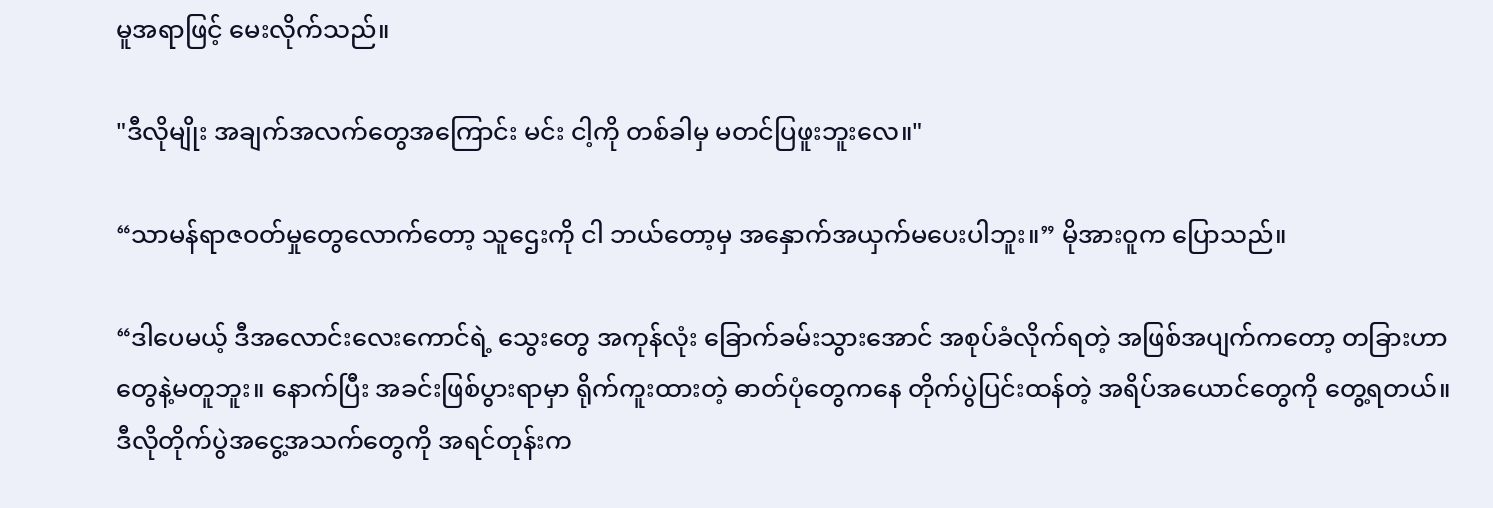မူအရာဖြင့် မေးလိုက်သည်။

"ဒီလိုမျိုး အချက်အလက်တွေအကြောင်း မင်း ငါ့ကို တစ်ခါမှ မတင်ပြဖူးဘူးလေ။"

“သာမန်ရာဇဝတ်မှုတွေလောက်တော့ သူဌေးကို ငါ ဘယ်တော့မှ အနှောက်အယှက်မပေးပါဘူး။” မိုအားဝူက ပြောသည်။

“ဒါပေမယ့် ဒီအလောင်းလေးကောင်ရဲ့ သွေးတွေ အကုန်လုံး ခြောက်ခမ်းသွားအောင် အစုပ်ခံလိုက်ရတဲ့ အဖြစ်အပျက်ကတော့ တခြားဟာတွေနဲ့မတူဘူး။ နောက်ပြီး အခင်းဖြစ်ပွားရာမှာ ရိုက်ကူးထားတဲ့ ဓာတ်ပုံတွေကနေ တိုက်ပွဲပြင်းထန်တဲ့ အရိပ်အယောင်တွေကို တွေ့ရတယ်။ ဒီလိုတိုက်ပွဲအငွေ့အသက်တွေကို အရင်တုန်းက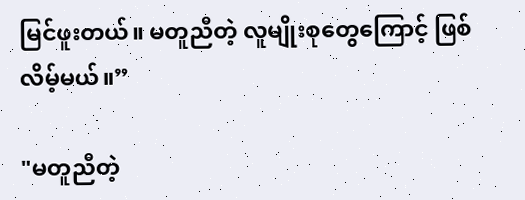မြင်ဖူးတယ်။ မတူညီတဲ့ လူမျိုးစုတွေကြောင့် ဖြစ်လိမ့်မယ်။”

"မတူညီတဲ့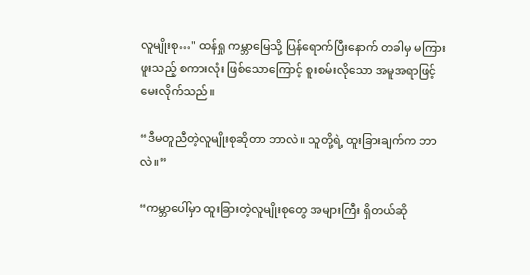လူမျိုးစု…" ထန်ရှု ကမ္ဘာမြေသို့ ပြန်ရောက်ပြီးနောက် တခါမှ မကြားဖူးသည့် စကားလုံး ဖြစ်သောကြောင့် စူးစမ်းလိုသော အမူအရာဖြင့် မေးလိုက်သည်။

“ဒီမတူညီတဲ့လူမျိုးစုဆိုတာ ဘာလဲ။ သူတို့ရဲ့ ထူးခြားချက်က ဘာလဲ။”

“ကမ္ဘာပေါ်မှာ ထူးခြားတဲ့လူမျိုးစုတွေ အများကြီး ရှိတယ်ဆို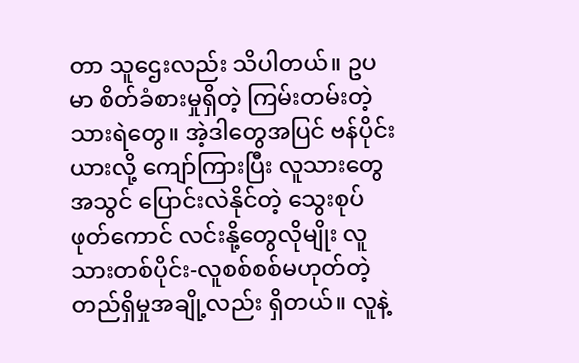တာ သူဌေးလည်း သိပါတယ်။ ဥပမာ စိတ်ခံစားမှုရှိတဲ့ ကြမ်းတမ်းတဲ့ သားရဲတွေ။ အဲ့ဒါတွေအပြင် ဗန်ပိုင်းယားလို့ ကျော်ကြားပြီး လူသားတွေအသွင် ပြောင်းလဲနိုင်တဲ့ သွေးစုပ်ဖုတ်ကောင် လင်းနို့တွေလိုမျိုး လူသားတစ်ပိုင်း-လူစစ်စစ်မဟုတ်တဲ့ တည်ရှိမှုအချို့လည်း ရှိတယ်။ လူနဲ့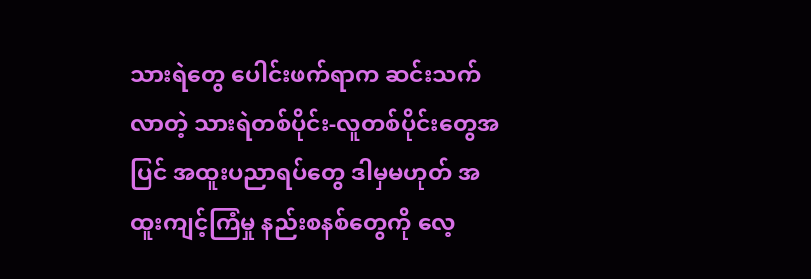သားရဲတွေ ပေါင်းဖက်ရာက ဆင်းသက်လာတဲ့ သားရဲတစ်ပိုင်း-လူတစ်ပိုင်းတွေအပြင် အထူးပညာရပ်တွေ ဒါမှမဟုတ် အထူးကျင့်ကြံမှု နည်းစနစ်တွေကို လေ့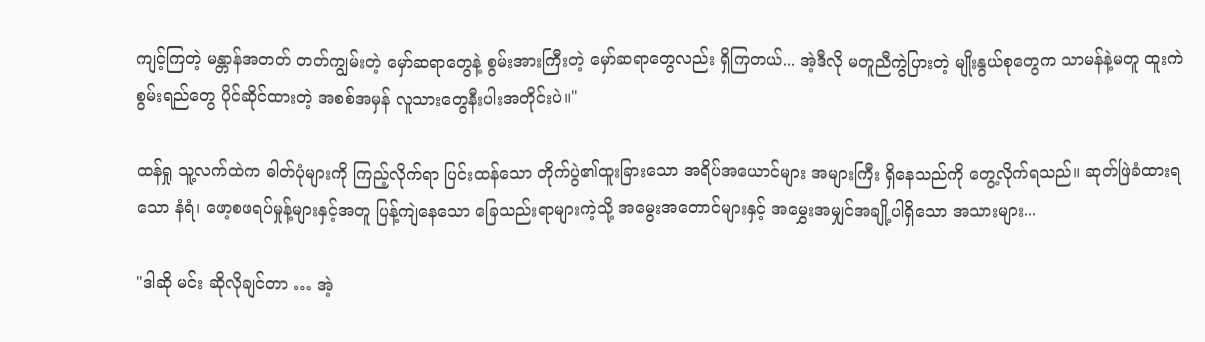ကျင့်ကြတဲ့ မန္တာန်အတတ် တတ်ကျွမ်းတဲ့ မှော်ဆရာတွေနဲ့ စွမ်းအားကြီးတဲ့ မှော်ဆရာတွေလည်း ရှိကြတယ်... အဲ့ဒီလို မတူညီကွဲပြားတဲ့ မျိုးနွယ်စုတွေက သာမန်နဲ့မတူ ထူးကဲစွမ်းရည်တွေ ပိုင်ဆိုင်ထားတဲ့ အစစ်အမှန် လူသားတွေနီးပါးအတိုင်းပဲ။"

ထန်ရှု သူ့လက်ထဲက ဓါတ်ပုံများကို ကြည့်လိုက်ရာ ပြင်းထန်သော တိုက်ပွဲ၏ထူးခြားသော အရိပ်အယောင်များ အများကြီး ရှိနေသည်ကို တွေ့လိုက်ရသည်။ ဆုတ်ဖြဲခံထားရသော နံရံ၊ ဖော့စဖရပ်မှုန့်များနှင့်အတူ ပြန့်ကျဲနေသော ခြေသည်းရာများကဲ့သို့ အမွေးအတောင်များနှင့် အမွှေးအမျှင်အချို့ပါရှိသော အသားများ...

"ဒါဆို မင်း ဆိုလိုချင်တာ … အဲ့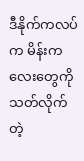ဒီနိုက်ကလပ်က မိန်းကလေးတွေကို သတ်လိုက်တဲ့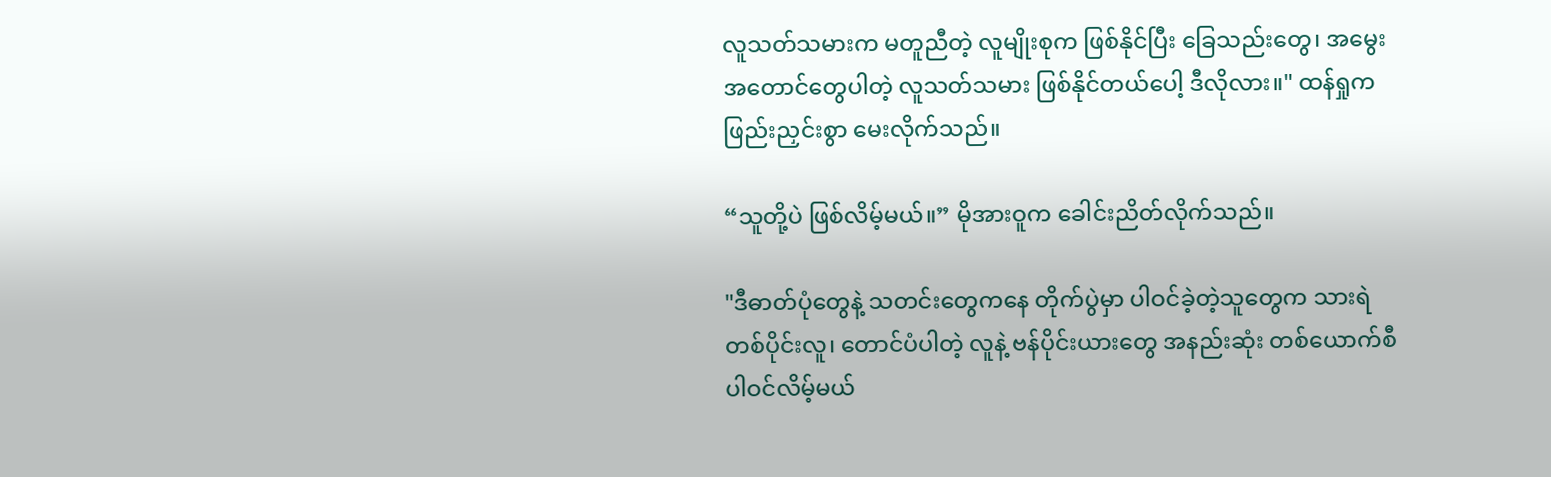လူသတ်သမားက မတူညီတဲ့ လူမျိုးစုက ဖြစ်နိုင်ပြီး ခြေသည်းတွေ၊ အမွေးအတောင်တွေပါတဲ့ လူသတ်သမား ဖြစ်နိုင်တယ်ပေါ့ ဒီလိုလား။" ထန်ရှုက ဖြည်းညှင်းစွာ မေးလိုက်သည်။

“သူတို့ပဲ ဖြစ်လိမ့်မယ်။” မိုအားဝူက ခေါင်းညိတ်လိုက်သည်။

"ဒီဓာတ်ပုံတွေနဲ့ သတင်းတွေကနေ တိုက်ပွဲမှာ ပါဝင်ခဲ့တဲ့သူတွေက သားရဲတစ်ပိုင်းလူ၊ တောင်ပံပါတဲ့ လူနဲ့ ဗန်ပိုင်းယားတွေ အနည်းဆုံး တစ်ယောက်စီ ပါဝင်လိမ့်မယ်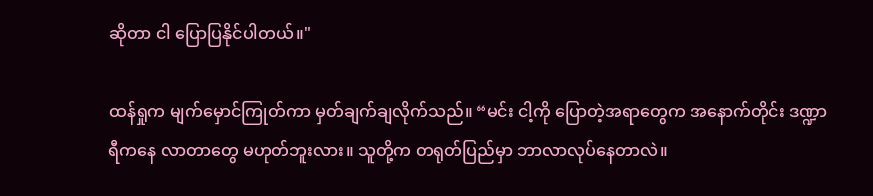ဆိုတာ ငါ ပြောပြနိုင်ပါတယ်။"

ထန်ရှုက မျက်မှောင်ကြုတ်ကာ မှတ်ချက်ချလိုက်သည်။ “မင်း ငါ့ကို ပြောတဲ့အရာတွေက အနောက်တိုင်း ဒဏ္ဍာရီကနေ လာတာတွေ မဟုတ်ဘူးလား။ သူတို့က တရုတ်ပြည်မှာ ဘာလာလုပ်နေတာလဲ။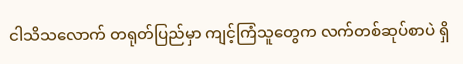ငါသိသလောက် တရုတ်ပြည်မှာ ကျင့်ကြံသူတွေက လက်တစ်ဆုပ်စာပဲ ရှိ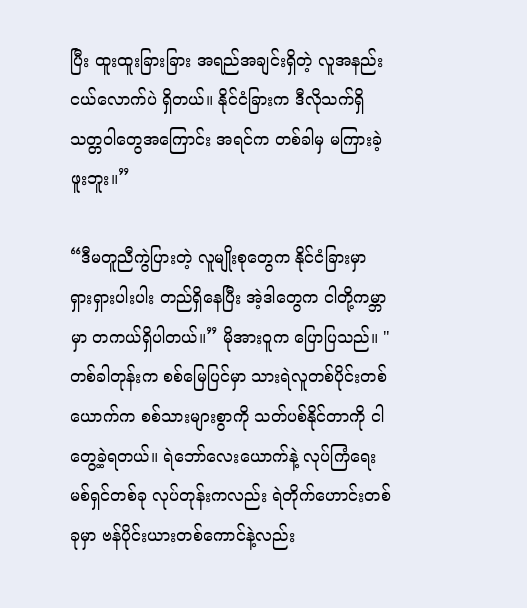ပြီး ထူးထူးခြားခြား အရည်အချင်းရှိတဲ့ လူအနည်းငယ်လောက်ပဲ ရှိတယ်။ နိုင်ငံခြားက ဒီလိုသက်ရှိသတ္တဝါတွေအကြောင်း အရင်က တစ်ခါမှ မကြားခဲ့ဖူးဘူး။”

“ဒီမတူညီကွဲပြားတဲ့ လူမျိုးစုတွေက နိုင်ငံခြားမှာ ရှားရှားပါးပါး တည်ရှိနေပြီး အဲ့ဒါတွေက ငါတို့ကမ္ဘာမှာ တကယ်ရှိပါတယ်။” မိုအားဝူက ပြောပြသည်။ "တစ်ခါတုန်းက စစ်မြေပြင်မှာ သားရဲလူတစ်ပိုင်းတစ်ယောက်က စစ်သားများစွာကို သတ်ပစ်နိုင်တာကို ငါ တွေ့ခဲ့ရတယ်။ ရဲဘော်လေးယောက်နဲ့ လုပ်ကြံရေးမစ်ရှင်တစ်ခု လုပ်တုန်းကလည်း ရဲတိုက်ဟောင်းတစ်ခုမှာ ဗန်ပိုင်းယားတစ်ကောင်နဲ့လည်း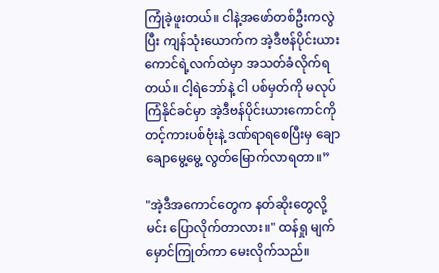ကြုံခဲ့ဖူးတယ်။ ငါနဲ့အဖော်တစ်ဦးကလွဲပြီး ကျန်သုံးယောက်က အဲ့ဒီဗန်ပိုင်းယားကောင်ရဲ့လက်ထဲမှာ အသတ်ခံလိုက်ရတယ်။ ငါ့ရဲဘော်နဲ့ ငါ ပစ်မှတ်ကို မလုပ်ကြံနိုင်ခင်မှာ အဲ့ဒီဗန်ပိုင်းယားကောင်ကို တင့်ကားပစ်ဗုံးနဲ့ ဒဏ်ရာရစေပြီးမှ ချောချောမွေ့မွေ့ လွတ်မြောက်လာရတာ။”

"အဲ့ဒီအကောင်တွေက နတ်ဆိုးတွေလို့ မင်း ပြောလိုက်တာလား။" ထန်ရှု မျက်မှောင်ကြုတ်ကာ မေးလိုက်သည်။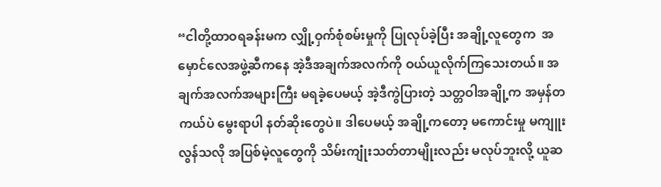“ငါတို့ထာဝရခန်းမက လျှို့ဝှက်စုံစမ်းမှုကို ပြုလုပ်ခဲ့ပြီး အချို့လူတွေက  အမှောင်လေအဖွဲ့ဆီကနေ အဲ့ဒီအချက်အလက်ကို ဝယ်ယူလိုက်ကြသေးတယ်။ အချက်အလက်အများကြီး မရခဲ့ပေမယ့် အဲ့ဒီကွဲပြားတဲ့ သတ္တဝါအချို့က အမှန်တကယ်ပဲ မွေးရာပါ နတ်ဆိုးတွေပဲ။ ဒါပေမယ့် အချို့ကတော့ မကောင်းမှု မကျူးလွန်သလို အပြစ်မဲ့လူတွေကို သိမ်းကျုံးသတ်တာမျိုးလည်း မလုပ်ဘူးလို့ ယူဆ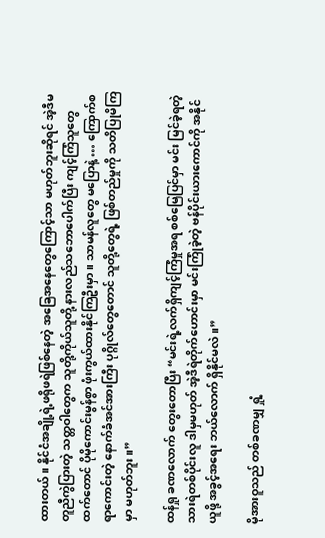ထားတယ်။ နိုင်ငံအချို့ရဲ့ဖရိုဖရဲဖြစ်နေတဲ့ အခြေအနေတွေကြောင့်သာ မဟုတ်ဘူးဆိုရင် အဲ့ဒီမတူညီကွဲပြားတဲ့ သတ္တဝါတွေက သူတို့ကိုယ်သူတို့ နားလည်သဘောပေါက်ပြီး ကျင့်ကြံသူတွေထက်တောင် ပိုမိုကောင်းမွန်စွာ ဖုံးကွယ်ထားနိုင်ကြဦးမှာ။ သာမန်လူတွေ မပြောနဲ့ … ကြောက်စရာကောင်းတဲ့ နောက်ခံအင်အားကြီး ပုဂ္ဂိုလ်တွေတောင် သူတို့တွေရဲ့ ဖြစ်တည်မှုကို သတိပြုမိကြမှာ မဟုတ်ဘူး။”

ထန်ရှု ခဏလောက် တွေးတောပြီး “မင်းရဲ့လက်ရှိကျင့်ကြံမှုအရ စစ်မြေပြင်မှာ မင်း မြင်ခဲ့ရတဲ့ သားရဲတစ်ပိုင်းလူ ဒါမှမဟုတ် အဲ့ဒီရဲတိုက်ဟောင်းမှာ မင်းကြုံခဲ့တဲ့ ဗန်ပိုင်းယားကောင်ကို အနိုင်ယူဖို့ အခွင့်အရေး ဘယ်လောက် ရှိနိုင်မလဲ။”

မိုအားဝူသည် တစ်ခဏမျှ ရှုံ့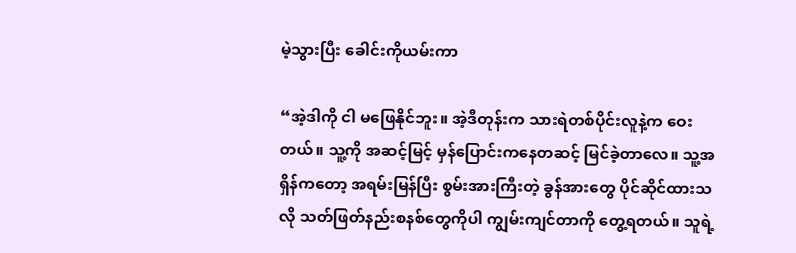မဲ့သွားပြီး ခေါင်းကိုယမ်းကာ

“အဲ့ဒါကို ငါ မဖြေနိုင်ဘူး။ အဲ့ဒီတုန်းက သားရဲတစ်ပိုင်းလူနဲ့က ဝေးတယ်။ သူ့ကို အဆင့်မြင့် မှန်ပြောင်းကနေတဆင့် မြင်ခဲ့တာလေ။ သူ့အရှိန်ကတော့ အရမ်းမြန်ပြီး စွမ်းအားကြီးတဲ့ ခွန်အားတွေ ပိုင်ဆိုင်ထားသလို သတ်ဖြတ်နည်းစနစ်တွေကိုပါ ကျွမ်းကျင်တာကို တွေ့ရတယ်။ သူရဲ့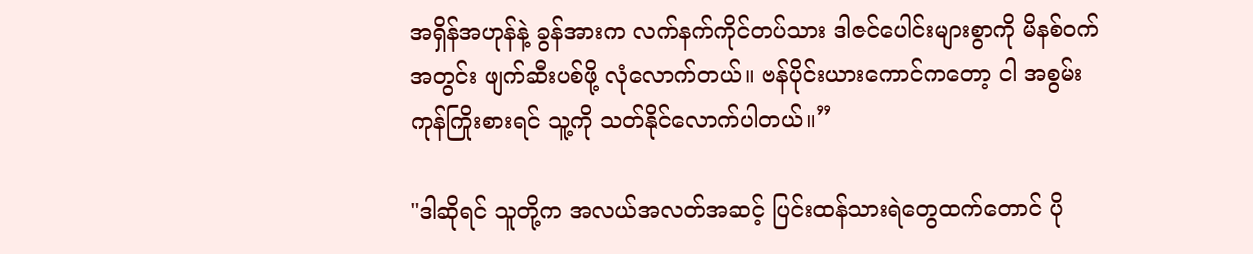အရှိန်အဟုန်နဲ့ ခွန်အားက လက်နက်ကိုင်တပ်သား ဒါဇင်ပေါင်းများစွာကို မိနစ်ဝက်အတွင်း ဖျက်ဆီးပစ်ဖို့ လုံလောက်တယ်။ ဗန်ပိုင်းယားကောင်ကတော့ ငါ အစွမ်းကုန်ကြိုးစားရင် သူ့ကို သတ်နိုင်လောက်ပါတယ်။”

"ဒါဆိုရင် သူတို့က အလယ်အလတ်အဆင့် ပြင်းထန်သားရဲတွေထက်တောင် ပို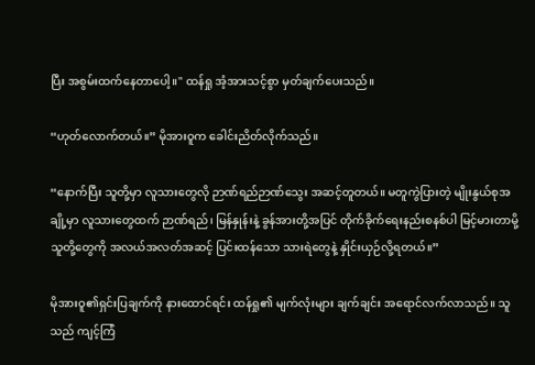ပြီး အစွမ်းထက်နေတာပေါ့။" ထန်ရှု အံ့အားသင့်စွာ မှတ်ချက်ပေးသည်။

“ဟုတ်လောက်တယ်။” မိုအားဝူက ခေါင်းညိတ်လိုက်သည်။

“နောက်ပြီး သူတို့မှာ လူသားတွေလို ဉာဏ်ရည်ဉာဏ်သွေး အဆင့်တူတယ်။ မတူကွဲပြားတဲ့ မျိုးနွယ်စုအချို့မှာ လူသားတွေထက် ဉာဏ်ရည်၊ မြန်နှုန်းနဲ့ ခွန်အားတို့အပြင် တိုက်ခိုက်ရေးနည်းစနစ်ပါ မြင့်မားတာမို့ သူတို့တွေကို အလယ်အလတ်အဆင့် ပြင်းထန်သော သားရဲတွေနဲ့ နှိုင်းယှဉ်လို့ရတယ်။”

မိုအားဝူ၏ရှင်းပြချက်ကို နားထောင်ရင်း ထန်ရှု၏ မျက်လုံးများ ချက်ချင်း အရောင်လက်လာသည်။ သူသည် ကျင့်ကြံ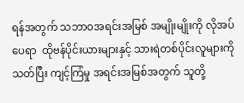ရန်အတွက် သဘာဝအရင်းအမြစ် အမျိုးမျိုးကို လိုအပ်ပေရာ  ထိုဗန်ပိုင်းယားများနှင့် သားရဲတစ်ပိုင်းလူများကို သတ်ပြီး ကျင့်ကြံမှု အရင်းအမြစ်အတွက် သူတို့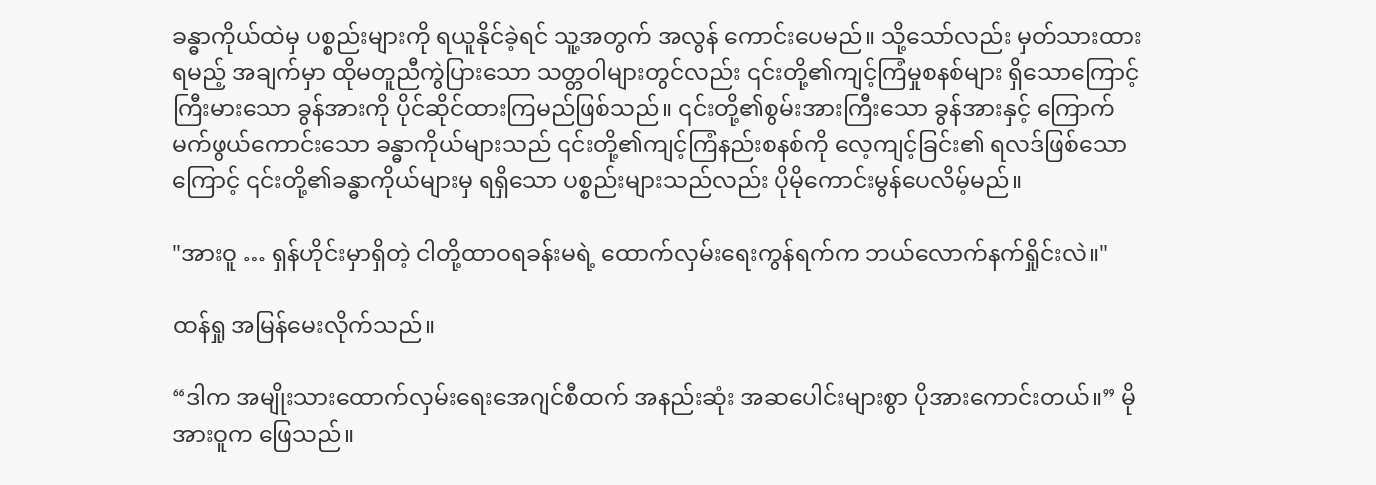ခန္ဓာကိုယ်ထဲမှ ပစ္စည်းများကို ရယူနိုင်ခဲ့ရင် သူ့အတွက် အလွန် ကောင်းပေမည်။ သို့သော်လည်း မှတ်သားထားရမည့် အချက်မှာ ထိုမတူညီကွဲပြားသော သတ္တဝါများတွင်လည်း ၎င်းတို့၏ကျင့်ကြံမှုစနစ်များ ရှိသောကြောင့် ကြီးမားသော ခွန်အားကို ပိုင်ဆိုင်ထားကြမည်ဖြစ်သည်။ ၎င်းတို့၏စွမ်းအားကြီးသော ခွန်အားနှင့် ကြောက်မက်ဖွယ်ကောင်းသော ခန္ဓာကိုယ်များသည် ၎င်းတို့၏ကျင့်ကြံနည်းစနစ်ကို လေ့ကျင့်ခြင်း၏ ရလဒ်ဖြစ်သောကြောင့် ၎င်းတို့၏ခန္ဓာကိုယ်များမှ ရရှိသော ပစ္စည်းများသည်လည်း ပိုမိုကောင်းမွန်ပေလိမ့်မည်။

"အားဝူ … ရှန်ဟိုင်းမှာရှိတဲ့ ငါတို့ထာဝရခန်းမရဲ့ ထောက်လှမ်းရေးကွန်ရက်က ဘယ်လောက်နက်ရှိုင်းလဲ။"

ထန်ရှု အမြန်မေးလိုက်သည်။

“ဒါက အမျိုးသားထောက်လှမ်းရေးအေဂျင်စီထက် အနည်းဆုံး အဆပေါင်းများစွာ ပိုအားကောင်းတယ်။” မိုအားဝူက ဖြေသည်။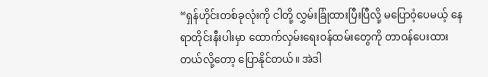“ရှန်ဟိုင်းတစ်ခုလုံးကို ငါတို့ လွှမ်းခြုံထားပြီးပြီလို့ မပြောဝံ့ပေမယ့် နေရာတိုင်းနီးပါးမှာ ထောက်လှမ်းရေးဝန်ထမ်းတွေကို တာဝန်ပေးထားတယ်လို့တော့ ပြောနိုင်တယ်။ အဲဒါ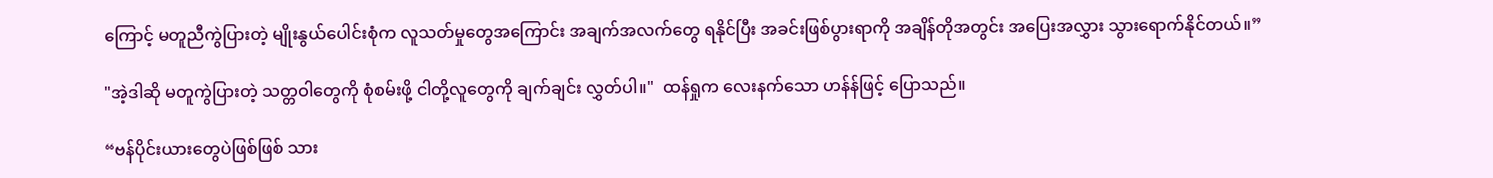ကြောင့် မတူညီကွဲပြားတဲ့ မျိုးနွယ်ပေါင်းစုံက လူသတ်မှုတွေအကြောင်း အချက်အလက်တွေ ရနိုင်ပြီး အခင်းဖြစ်ပွားရာကို အချိန်တိုအတွင်း အပြေးအလွှား သွားရောက်နိုင်တယ်။”

"အဲ့ဒါဆို မတူကွဲပြားတဲ့ သတ္တဝါတွေကို စုံစမ်းဖို့ ငါတို့လူတွေကို ချက်ချင်း လွှတ်ပါ။"  ထန်ရှုက လေးနက်သော ဟန်န်ဖြင့် ပြောသည်။

“ဗန်ပိုင်းယားတွေပဲဖြစ်ဖြစ် သား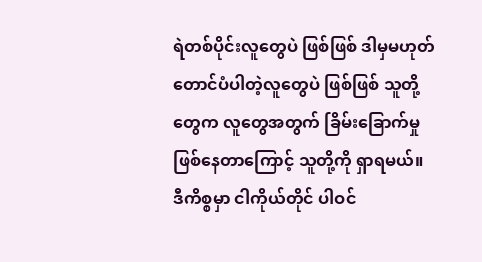ရဲတစ်ပိုင်းလူတွေပဲ ဖြစ်ဖြစ် ဒါမှမဟုတ် တောင်ပံပါတဲ့လူတွေပဲ ဖြစ်ဖြစ် သူတို့တွေက လူတွေအတွက် ခြိမ်းခြောက်မှု ဖြစ်နေတာကြောင့် သူတို့ကို ရှာရမယ်။ ဒီကိစ္စမှာ ငါကိုယ်တိုင် ပါဝင်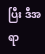ပြီး ဒီအရာ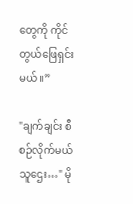တွေကို ကိုင်တွယ်ဖြေရှင်းမယ်။”

"ချက်ချင်း စီစဉ်လိုက်မယ် သူဌေး…" မို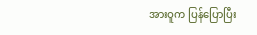အားဝူက ပြန်ပြောပြီး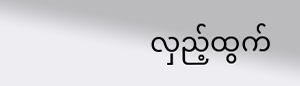လှည့်ထွက်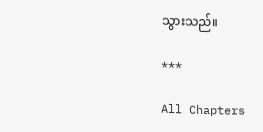သွားသည်။

***

All Chapters